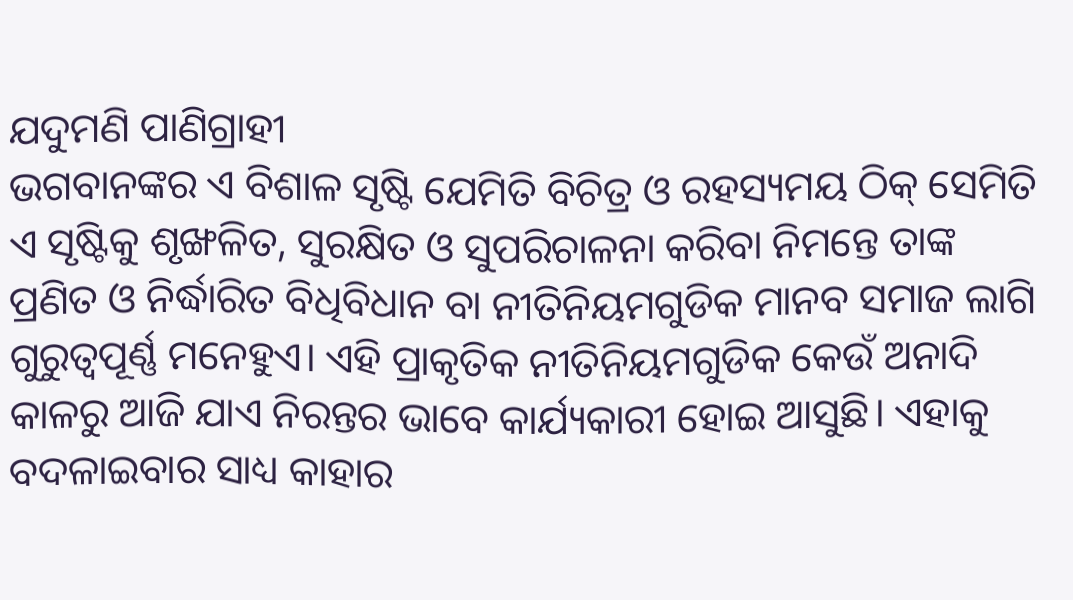ଯଦୁମଣି ପାଣିଗ୍ରାହୀ
ଭଗବାନଙ୍କର ଏ ବିଶାଳ ସୃଷ୍ଟି ଯେମିତି ବିଚିତ୍ର ଓ ରହସ୍ୟମୟ ଠିକ୍ ସେମିତି ଏ ସୃଷ୍ଟିକୁ ଶୃଙ୍ଖଳିତ, ସୁରକ୍ଷିତ ଓ ସୁପରିଚାଳନା କରିବା ନିମନ୍ତେ ତାଙ୍କ ପ୍ରଣିତ ଓ ନିର୍ଦ୍ଧାରିତ ବିଧିବିଧାନ ବା ନୀତିନିୟମଗୁଡିକ ମାନବ ସମାଜ ଲାଗି ଗୁରୁତ୍ୱପୂର୍ଣ୍ଣ ମନେହୁଏ। ଏହି ପ୍ରାକୃତିକ ନୀତିନିୟମଗୁଡିକ କେଉଁ ଅନାଦି କାଳରୁ ଆଜି ଯାଏ ନିରନ୍ତର ଭାବେ କାର୍ଯ୍ୟକାରୀ ହୋଇ ଆସୁଛି। ଏହାକୁ ବଦଳାଇବାର ସାଧ୍ୟ କାହାର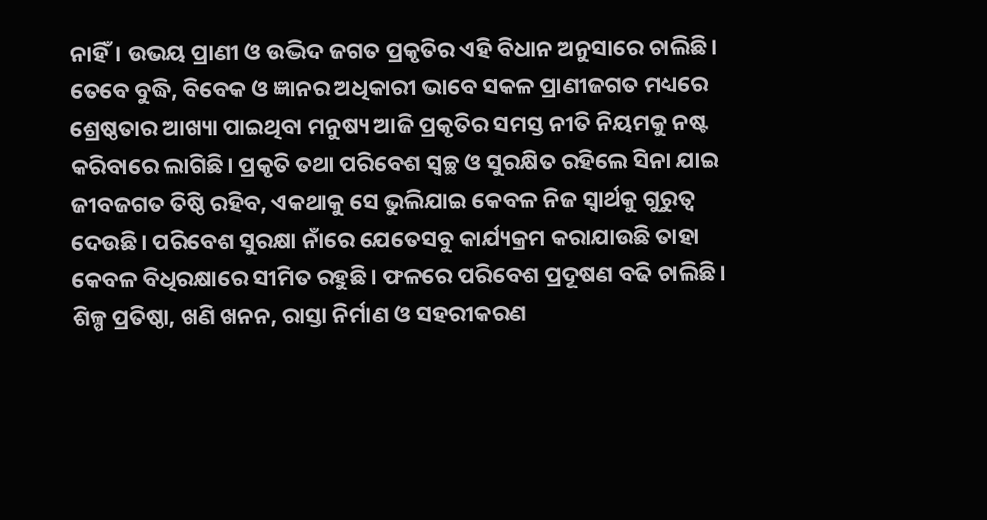ନାହିଁ। ଉଭୟ ପ୍ରାଣୀ ଓ ଉଦ୍ଭିଦ ଜଗତ ପ୍ରକୃତିର ଏହି ବିଧାନ ଅନୁସାରେ ଚାଲିଛି। ତେବେ ବୁଦ୍ଧି, ବିବେକ ଓ ଜ୍ଞାନର ଅଧିକାରୀ ଭାବେ ସକଳ ପ୍ରାଣୀଜଗତ ମଧ୍ୟରେ ଶ୍ରେଷ୍ଠତାର ଆଖ୍ୟା ପାଇଥିବା ମନୁଷ୍ୟ ଆଜି ପ୍ରକୃତିର ସମସ୍ତ ନୀତି ନିୟମକୁ ନଷ୍ଟ କରିବାରେ ଲାଗିଛି। ପ୍ରକୃତି ତଥା ପରିବେଶ ସ୍ବଚ୍ଛ ଓ ସୁରକ୍ଷିତ ରହିଲେ ସିନା ଯାଇ ଜୀବଜଗତ ତିଷ୍ଠି ରହିବ, ଏକଥାକୁ ସେ ଭୁଲିଯାଇ କେବଳ ନିଜ ସ୍ବାର୍ଥକୁ ଗୁରୁତ୍ୱ ଦେଉଛି। ପରିବେଶ ସୁରକ୍ଷା ନାଁରେ ଯେତେସବୁ କାର୍ଯ୍ୟକ୍ରମ କରାଯାଉଛି ତାହା କେବଳ ବିଧିରକ୍ଷାରେ ସୀମିତ ରହୁଛି। ଫଳରେ ପରିବେଶ ପ୍ରଦୂଷଣ ବଢି ଚାଲିଛି।
ଶିଳ୍ପ ପ୍ରତିଷ୍ଠା, ଖଣି ଖନନ, ରାସ୍ତା ନିର୍ମାଣ ଓ ସହରୀକରଣ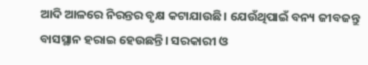ଆଦି ଆଳରେ ନିରନ୍ତର ବୃକ୍ଷ କଟାଯାଉଛି। ଯେଉଁଥିପାଇଁ ବନ୍ୟ ଜୀବଜନ୍ତୁ ବାସସ୍ଥାନ ହରାଇ ହେଉଛନ୍ତି। ସରକାରୀ ଓ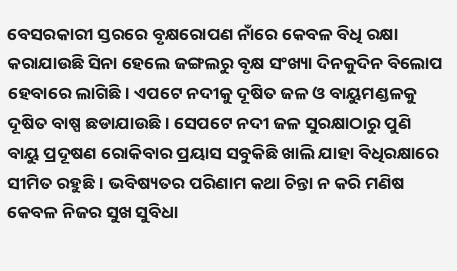ବେସରକାରୀ ସ୍ତରରେ ବୃକ୍ଷରୋପଣ ନାଁରେ କେବଳ ବିଧି ରକ୍ଷା କରାଯାଉଛି ସିନା ହେଲେ ଜଙ୍ଗଲରୁ ବୃକ୍ଷ ସଂଖ୍ୟା ଦିନକୁଦିନ ବିଲୋପ ହେବାରେ ଲାଗିଛି। ଏପଟେ ନଦୀକୁ ଦୂଷିତ ଜଳ ଓ ବାୟୁମଣ୍ଡଳକୁ ଦୂଷିତ ବାଷ୍ପ ଛଡାଯାଉଛି। ସେପଟେ ନଦୀ ଜଳ ସୁରକ୍ଷାଠାରୁ ପୁଣି ବାୟୁ ପ୍ରଦୂଷଣ ରୋକିବାର ପ୍ରୟାସ ସବୁକିଛି ଖାଲି ଯାହା ବିଧିରକ୍ଷାରେ ସୀମିତ ରହୁଛି। ଭବିଷ୍ୟତର ପରିଣାମ କଥା ଚିନ୍ତା ନ କରି ମଣିଷ କେବଳ ନିଜର ସୁଖ ସୁବିଧା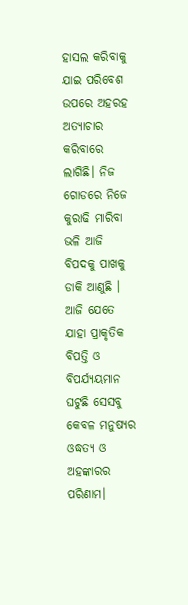ହାସଲ କରିବାକୁ ଯାଇ ପରିବେଶ ଉପରେ ଅହରହ ଅତ୍ୟାଚାର କରିବାରେ ଲାଗିଛି। ନିଜ ଗୋଡରେ ନିଜେ କୁରାଢି ମାରିବା ଭଳି ଆଜି ବିପଦକୁ ପାଖକୁ ଡାକି ଆଣୁଛି । ଆଜି ଯେତେ ଯାହା ପ୍ରାକୃତିକ ବିପତ୍ତି ଓ ବିପର୍ଯ୍ୟୟମାନ ଘଟୁଛି ସେସବୁ କେବଳ ମନୁଷ୍ୟର ଓଦ୍ଧତ୍ୟ ଓ ଅହଙ୍କାରର ପରିଣାମ।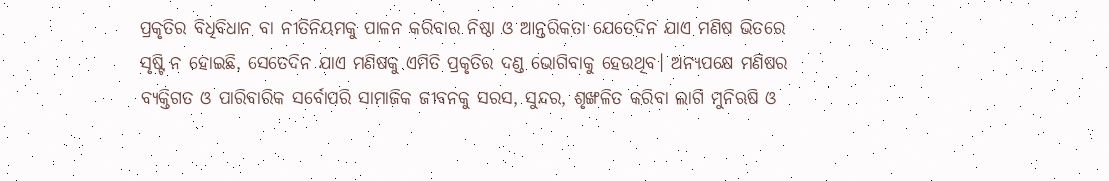ପ୍ରକୃତିର ବିଧିବିଧାନ ବା ନୀତିନିୟମକୁ ପାଳନ କରିବାର ନିଷ୍ଠା ଓ ଆନ୍ତରିକତା ଯେତେଦିନ ଯାଏ ମଣିଷ ଭିତରେ ସୃଷ୍ଟି ନ ହୋଇଛି, ସେତେଦିନ ଯାଏ ମଣିଷକୁ ଏମିତି ପ୍ରକୃତିର ଦଣ୍ଡ ଭୋଗିବାକୁ ହେଉଥିବ। ଅନ୍ୟପକ୍ଷେ ମଣିଷର ବ୍ୟକ୍ତିଗତ ଓ ପାରିବାରିକ ସର୍ବୋପରି ସାମାଜିକ ଜୀବନକୁ ସରସ, ସୁନ୍ଦର, ଶୃଙ୍ଖଳିତ କରିବା ଲାଗି ମୁନିଋଷି ଓ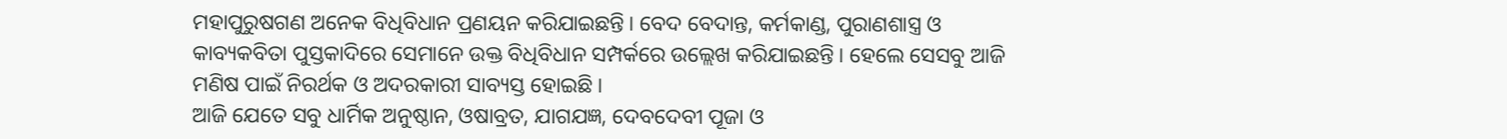ମହାପୁରୁଷଗଣ ଅନେକ ବିଧିବିଧାନ ପ୍ରଣୟନ କରିଯାଇଛନ୍ତି। ବେଦ ବେଦାନ୍ତ, କର୍ମକାଣ୍ଡ, ପୁରାଣଶାସ୍ତ୍ର ଓ କାବ୍ୟକବିତା ପୁସ୍ତକାଦିରେ ସେମାନେ ଉକ୍ତ ବିଧିବିଧାନ ସମ୍ପର୍କରେ ଉଲ୍ଲେଖ କରିଯାଇଛନ୍ତି। ହେଲେ ସେସବୁ ଆଜି ମଣିଷ ପାଇଁ ନିରର୍ଥକ ଓ ଅଦରକାରୀ ସାବ୍ୟସ୍ତ ହୋଇଛି।
ଆଜି ଯେତେ ସବୁ ଧାର୍ମିକ ଅନୁଷ୍ଠାନ, ଓଷାବ୍ରତ, ଯାଗଯଜ୍ଞ, ଦେବଦେବୀ ପୂଜା ଓ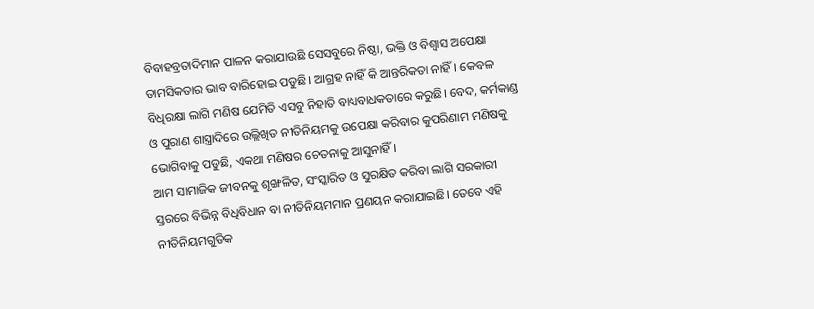ବିବାହବ୍ରତାଦିମାନ ପାଳନ କରାଯାଉଛି ସେସବୁରେ ନିଷ୍ଠା, ଭକ୍ତି ଓ ବିଶ୍ୱାସ ଅପେକ୍ଷା ତାମସିକତାର ଭାବ ବାରିହୋଇ ପଡୁଛି। ଆଗ୍ରହ ନାହିଁ କି ଆନ୍ତରିକତା ନାହିଁ। କେବଳ ବିଧିରକ୍ଷା ଲାଗି ମଣିଷ ଯେମିତି ଏସବୁ ନିହାତି ବାଧ୍ୟବାଧକତାରେ କରୁଛି। ବେଦ, କର୍ମକାଣ୍ଡ ଓ ପୁରାଣ ଶାସ୍ତ୍ରାଦିରେ ଉଲ୍ଲିଖିତ ନୀତିନିୟମକୁ ଉପେକ୍ଷା କରିବାର କୁପରିଣାମ ମଣିଷକୁ ଭୋଗିବାକୁ ପଡୁଛି, ଏକଥା ମଣିଷର ଚେତନାକୁ ଆସୁନାହିଁ।
ଆମ ସାମାଜିକ ଜୀବନକୁ ଶୃଙ୍ଖଳିତ, ସଂସ୍କାରିତ ଓ ସୁରକ୍ଷିତ କରିବା ଲାଗି ସରକାରୀ ସ୍ତରରେ ବିଭିନ୍ନ ବିଧିବିଧାନ ବା ନୀତିନିୟମମାନ ପ୍ରଣୟନ କରାଯାଇଛି। ତେବେ ଏହି ନୀତିନିୟମଗୁଡିକ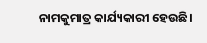ନାମକୁମାତ୍ର କାର୍ଯ୍ୟକାରୀ ହେଉଛି।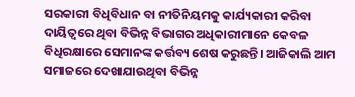ସରକାରୀ ବିଧିବିଧାନ ବା ନୀତିନିୟମକୁ କାର୍ଯ୍ୟକାରୀ କରିବା ଦାୟିତ୍ୱରେ ଥିବା ବିଭିନ୍ନ ବିଭାଗର ଅଧିକାରୀମାନେ କେବଳ ବିଧିରକ୍ଷାରେ ସେମାନଙ୍କ କର୍ତ୍ତବ୍ୟ ଶେଷ କରୁଛନ୍ତି। ଆଜିକାଲି ଆମ ସମାଜରେ ଦେଖାଯାଉଥିବା ବିଭିନ୍ନ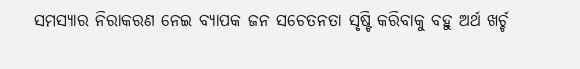ସମସ୍ୟାର ନିରାକରଣ ନେଇ ବ୍ୟାପକ ଜନ ସଚେତନତା ସୃଷ୍ଟି କରିବାକୁ ବହୁ ଅର୍ଥ ଖର୍ଚ୍ଚ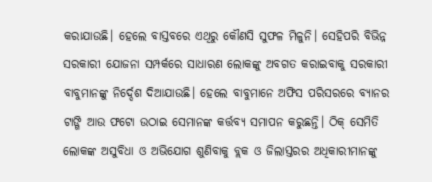କରାଯାଉଛି। ହେଲେ ବାସ୍ତବରେ ଏଥିରୁ କୌଣସି ସୁଫଳ ମିଳୁନି। ସେହିପରି ବିଭିନ୍ନ ସରକାରୀ ଯୋଜନା ସମ୍ପର୍କରେ ସାଧାରଣ ଲୋକଙ୍କୁ ଅବଗତ କରାଇବାକୁ ସରକାରୀ ବାବୁମାନଙ୍କୁ ନିର୍ଦ୍ଦେଶ ଦିଆଯାଉଛି। ହେଲେ ବାବୁମାନେ ଅଫିସ ପରିସରରେ ବ୍ୟାନର ଟାଙ୍ଗି ଆଉ ଫଟୋ ଉଠାଇ ସେମାନଙ୍କ କର୍ତ୍ତବ୍ୟ ସମାପନ କରୁଛନ୍ତି। ଠିକ୍ ସେମିତି ଲୋକଙ୍କ ଅସୁବିଧା ଓ ଅଭିଯୋଗ ଶୁଣିବାକୁ ବ୍ଲକ ଓ ଜିଲାସ୍ତରର ଅଧିକାରୀମାନଙ୍କୁ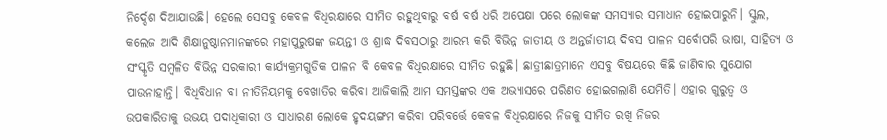ନିର୍ଦ୍ଦେଶ ଦିଆଯାଉଛି। ହେଲେ ସେସବୁ କେବଳ ବିଧିରକ୍ଷାରେ ସୀମିତ ରହୁଥିବାରୁ ବର୍ଷ ବର୍ଷ ଧରି ଅପେକ୍ଷା ପରେ ଲୋକଙ୍କ ସମସ୍ୟାର ସମାଧାନ ହୋଇପାରୁନି। ସ୍କୁଲ, କଲେଜ ଆଦି ଶିକ୍ଷାନୁଷ୍ଠାନମାନଙ୍କରେ ମହାପୁରୁଷଙ୍କ ଜୟନ୍ତୀ ଓ ଶ୍ରାଦ୍ଧ ଦିବସଠାରୁ ଆରମ୍ଭ କରି ବିଭିନ୍ନ ଜାତୀୟ ଓ ଅନ୍ତର୍ଜାତୀୟ ଦିବସ ପାଳନ ସର୍ବୋପରି ଭାଷା, ସାହିତ୍ୟ ଓ ସଂସ୍କୃତି ସମ୍ବଳିତ ବିଭିନ୍ନ ସରକାରୀ କାର୍ଯ୍ୟକ୍ରମଗୁଡିକ ପାଳନ ବି କେବଳ ବିଧିରକ୍ଷାରେ ସୀମିତ ରହୁଛି। ଛାତ୍ରୀଛାତ୍ରମାନେ ଏସବୁ ବିଷୟରେ କିଛି ଜାଣିବାର ସୁଯୋଗ ପାଉନାହାନ୍ତି। ବିଧିବିଧାନ ବା ନୀତିନିୟମକୁ ବେଖାତିର କରିବା ଆଜିକାଲି ଆମ ସମସ୍ତଙ୍କର ଏକ ଅଭ୍ୟାସରେ ପରିଣତ ହୋଇଗଲାଣି ଯେମିତି। ଏହାର ଗୁରୁତ୍ୱ ଓ ଉପକାରିତାକୁ ଉଭୟ ପଦାଧିକାରୀ ଓ ସାଧାରଣ ଲୋକେ ହୃଦୟଙ୍ଗମ କରିବା ପରିବର୍ତ୍ତେ କେବଳ ବିଧିରକ୍ଷାରେ ନିଜକୁ ସୀମିତ ରଖି ନିଜର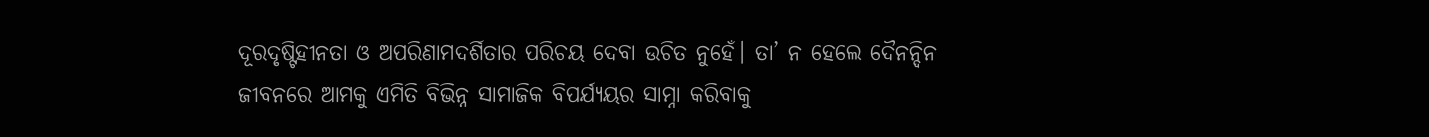ଦୂରଦୃଷ୍ଟିହୀନତା ଓ ଅପରିଣାମଦର୍ଶିତାର ପରିଚୟ ଦେବା ଉଚିତ ନୁହେଁ। ତା’ ନ ହେଲେ ଦୈନନ୍ଦିନ ଜୀବନରେ ଆମକୁ ଏମିତି ବିଭିନ୍ନ ସାମାଜିକ ବିପର୍ଯ୍ୟୟର ସାମ୍ନା କରିବାକୁ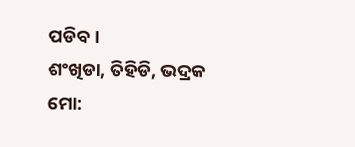ପଡିବ।
ଶଂଖିଡା, ତିହିଡି, ଭଦ୍ରକ
ମୋ: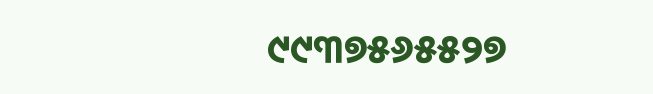୯୯୩୭୫୬୫୫୨୭